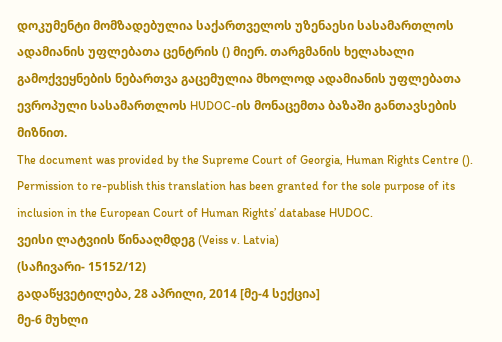დოკუმენტი მომზადებულია საქართველოს უზენაესი სასამართლოს ადამიანის უფლებათა ცენტრის () მიერ. თარგმანის ხელახალი გამოქვეყნების ნებართვა გაცემულია მხოლოდ ადამიანის უფლებათა ევროპული სასამართლოს HUDOC-ის მონაცემთა ბაზაში განთავსების მიზნით.
The document was provided by the Supreme Court of Georgia, Human Rights Centre (). Permission to re-publish this translation has been granted for the sole purpose of its inclusion in the European Court of Human Rights’ database HUDOC.
ვეისი ლატვიის წინააღმდეგ (Veiss v. Latvia)
(საჩივარი- 15152/12)
გადაწყვეტილება, 28 აპრილი, 2014 [მე-4 სექცია]
მე-6 მუხლი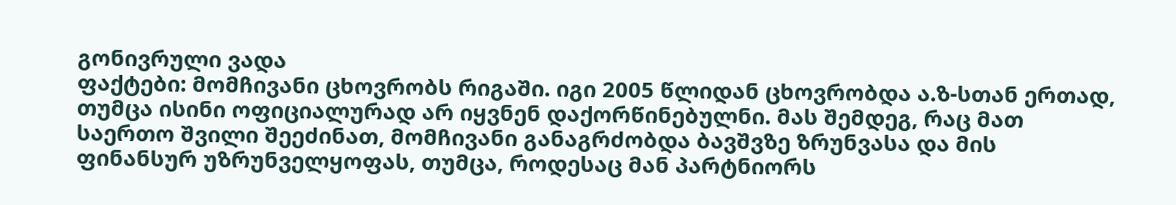გონივრული ვადა
ფაქტები: მომჩივანი ცხოვრობს რიგაში. იგი 2005 წლიდან ცხოვრობდა ა.ზ-სთან ერთად, თუმცა ისინი ოფიციალურად არ იყვნენ დაქორწინებულნი. მას შემდეგ, რაც მათ საერთო შვილი შეეძინათ, მომჩივანი განაგრძობდა ბავშვზე ზრუნვასა და მის ფინანსურ უზრუნველყოფას, თუმცა, როდესაც მან პარტნიორს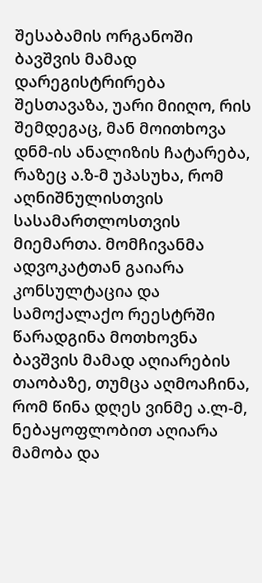შესაბამის ორგანოში ბავშვის მამად დარეგისტრირება შესთავაზა, უარი მიიღო, რის შემდეგაც, მან მოითხოვა დნმ-ის ანალიზის ჩატარება, რაზეც ა.ზ-მ უპასუხა, რომ აღნიშნულისთვის სასამართლოსთვის მიემართა. მომჩივანმა ადვოკატთან გაიარა კონსულტაცია და სამოქალაქო რეესტრში წარადგინა მოთხოვნა ბავშვის მამად აღიარების თაობაზე, თუმცა აღმოაჩინა, რომ წინა დღეს ვინმე ა.ლ-მ, ნებაყოფლობით აღიარა მამობა და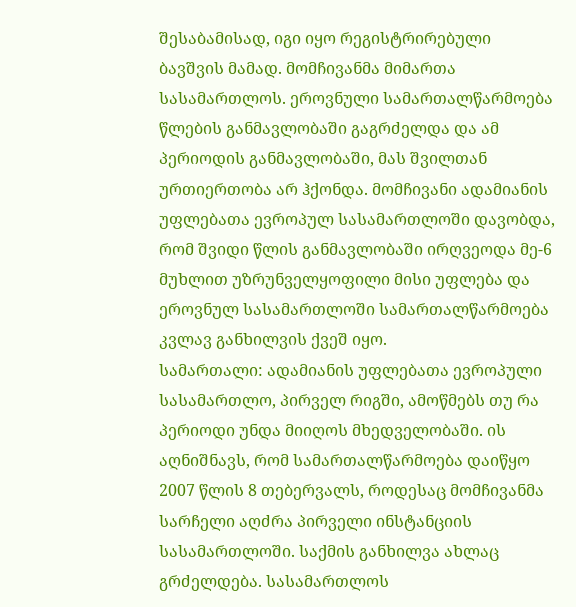შესაბამისად, იგი იყო რეგისტრირებული ბავშვის მამად. მომჩივანმა მიმართა სასამართლოს. ეროვნული სამართალწარმოება წლების განმავლობაში გაგრძელდა და ამ პერიოდის განმავლობაში, მას შვილთან ურთიერთობა არ ჰქონდა. მომჩივანი ადამიანის უფლებათა ევროპულ სასამართლოში დავობდა, რომ შვიდი წლის განმავლობაში ირღვეოდა მე-6 მუხლით უზრუნველყოფილი მისი უფლება და ეროვნულ სასამართლოში სამართალწარმოება კვლავ განხილვის ქვეშ იყო.
სამართალი: ადამიანის უფლებათა ევროპული სასამართლო, პირველ რიგში, ამოწმებს თუ რა პერიოდი უნდა მიიღოს მხედველობაში. ის აღნიშნავს, რომ სამართალწარმოება დაიწყო 2007 წლის 8 თებერვალს, როდესაც მომჩივანმა სარჩელი აღძრა პირველი ინსტანციის სასამართლოში. საქმის განხილვა ახლაც გრძელდება. სასამართლოს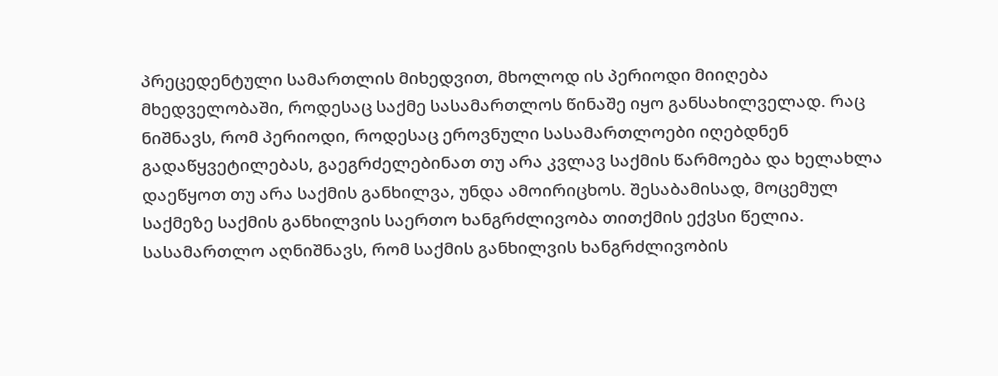პრეცედენტული სამართლის მიხედვით, მხოლოდ ის პერიოდი მიიღება მხედველობაში, როდესაც საქმე სასამართლოს წინაშე იყო განსახილველად. რაც ნიშნავს, რომ პერიოდი, როდესაც ეროვნული სასამართლოები იღებდნენ გადაწყვეტილებას, გაეგრძელებინათ თუ არა კვლავ საქმის წარმოება და ხელახლა დაეწყოთ თუ არა საქმის განხილვა, უნდა ამოირიცხოს. შესაბამისად, მოცემულ საქმეზე საქმის განხილვის საერთო ხანგრძლივობა თითქმის ექვსი წელია. სასამართლო აღნიშნავს, რომ საქმის განხილვის ხანგრძლივობის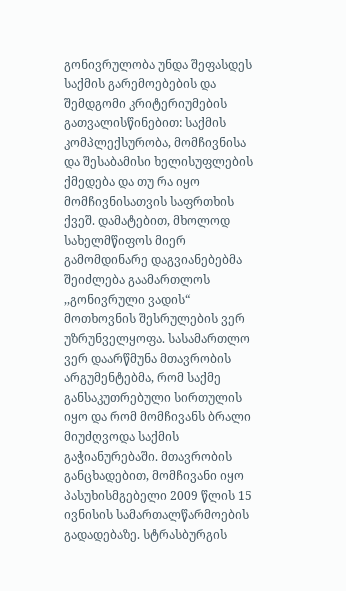გონივრულობა უნდა შეფასდეს საქმის გარემოებების და შემდგომი კრიტერიუმების გათვალისწინებით: საქმის კომპლექსურობა, მომჩივნისა და შესაბამისი ხელისუფლების ქმედება და თუ რა იყო მომჩივნისათვის საფრთხის ქვეშ. დამატებით, მხოლოდ სახელმწიფოს მიერ გამომდინარე დაგვიანებებმა შეიძლება გაამართლოს ,,გონივრული ვადის“ მოთხოვნის შესრულების ვერ უზრუნველყოფა. სასამართლო ვერ დაარწმუნა მთავრობის არგუმენტებმა, რომ საქმე განსაკუთრებული სირთულის იყო და რომ მომჩივანს ბრალი მიუძღვოდა საქმის გაჭიანურებაში. მთავრობის განცხადებით, მომჩივანი იყო პასუხისმგებელი 2009 წლის 15 ივნისის სამართალწარმოების გადადებაზე. სტრასბურგის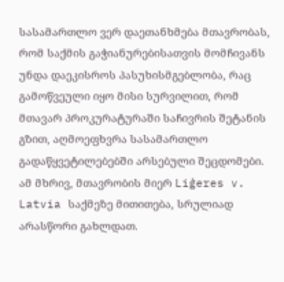სასამართლო ვერ დაეთანხმება მთავრობას, რომ საქმის გაჭიანურებისათვის მომჩივანს უნდა დაეკისროს პასუხისმგებლობა, რაც გამოწვეული იყო მისი სურვილით, რომ მთავარ პროკურატურაში საჩივრის შეტანის გზით, აღმოეფხვრა სასამართლო გადაწყვეტილებებში არსებული შეცდომები. ამ მხრივ, მთავრობის მიერ Liģeres v. Latvia საქმეზე მითითება, სრულიად არასწორი გახლდათ.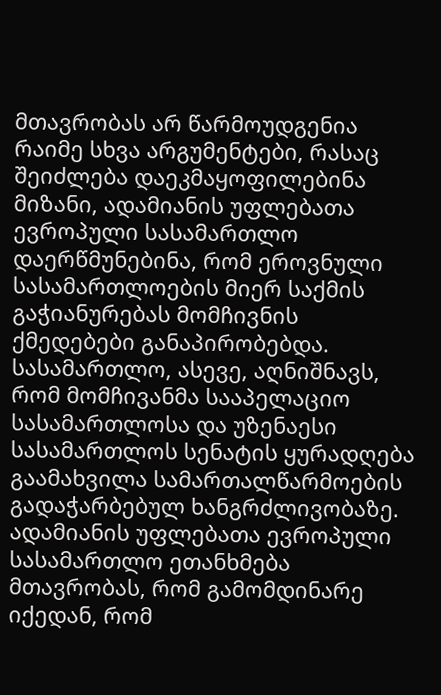მთავრობას არ წარმოუდგენია რაიმე სხვა არგუმენტები, რასაც შეიძლება დაეკმაყოფილებინა მიზანი, ადამიანის უფლებათა ევროპული სასამართლო დაერწმუნებინა, რომ ეროვნული სასამართლოების მიერ საქმის გაჭიანურებას მომჩივნის ქმედებები განაპირობებდა. სასამართლო, ასევე, აღნიშნავს, რომ მომჩივანმა სააპელაციო სასამართლოსა და უზენაესი სასამართლოს სენატის ყურადღება გაამახვილა სამართალწარმოების გადაჭარბებულ ხანგრძლივობაზე.
ადამიანის უფლებათა ევროპული სასამართლო ეთანხმება მთავრობას, რომ გამომდინარე იქედან, რომ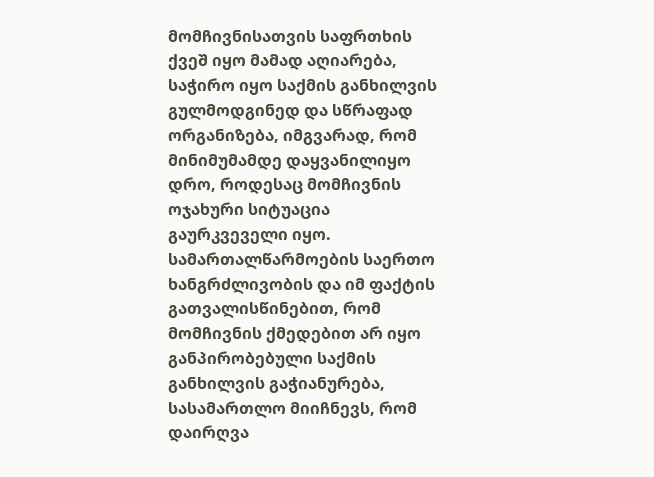მომჩივნისათვის საფრთხის ქვეშ იყო მამად აღიარება, საჭირო იყო საქმის განხილვის გულმოდგინედ და სწრაფად ორგანიზება, იმგვარად, რომ მინიმუმამდე დაყვანილიყო დრო, როდესაც მომჩივნის ოჯახური სიტუაცია გაურკვეველი იყო. სამართალწარმოების საერთო ხანგრძლივობის და იმ ფაქტის გათვალისწინებით, რომ მომჩივნის ქმედებით არ იყო განპირობებული საქმის განხილვის გაჭიანურება, სასამართლო მიიჩნევს, რომ დაირღვა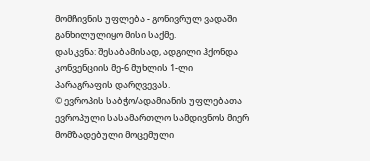მომჩივნის უფლება - გონივრულ ვადაში განხილულიყო მისი საქმე.
დასკვნა: შესაბამისად, ადგილი ჰქონდა კონვენციის მე-6 მუხლის 1-ლი პარაგრაფის დარღვევას.
© ევროპის საბჭო/ადამიანის უფლებათა ევროპული სასამართლო სამდივნოს მიერ მომზადებული მოცემული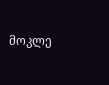მოკლე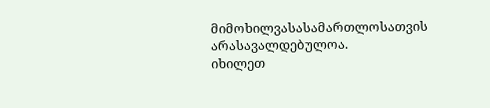მიმოხილვასასამართლოსათვის არასავალდებულოა.
იხილეთ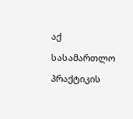აქ სასამართლო პრაქტიკის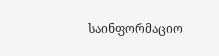საინფორმაციო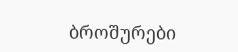ბროშურები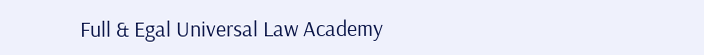Full & Egal Universal Law Academy